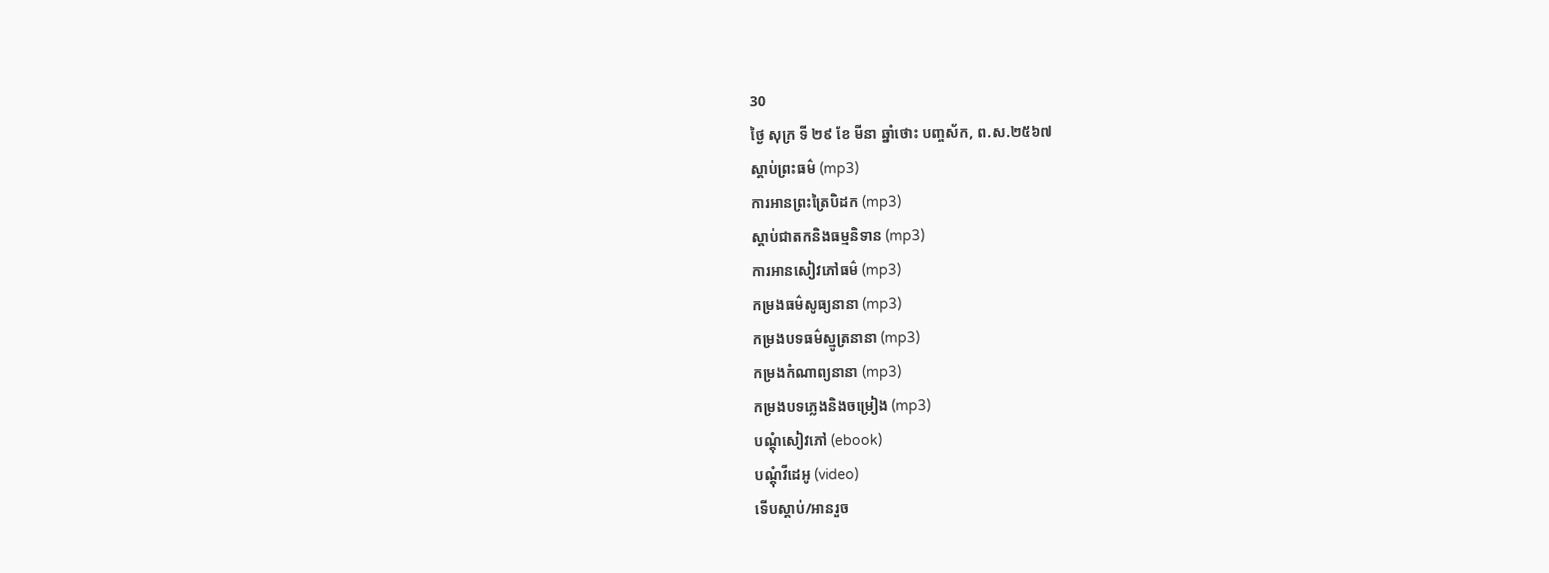30
ថ្ងៃ សុក្រ ទី ២៩ ខែ មីនា ឆ្នាំថោះ បញ្ចស័ក, ព.ស.២៥៦៧
ស្តាប់ព្រះធម៌ (mp3)
ការអានព្រះត្រៃបិដក (mp3)
ស្តាប់ជាតកនិងធម្មនិទាន (mp3)
ការអានសៀវភៅធម៌ (mp3)
កម្រងធម៌សូធ្យនានា (mp3)
កម្រងបទធម៌ស្មូត្រនានា (mp3)
កម្រងកំណាព្យនានា (mp3)
កម្រងបទភ្លេងនិងចម្រៀង (mp3)
បណ្តុំសៀវភៅ (ebook)
បណ្តុំវីដេអូ (video)
ទើបស្តាប់/អានរួច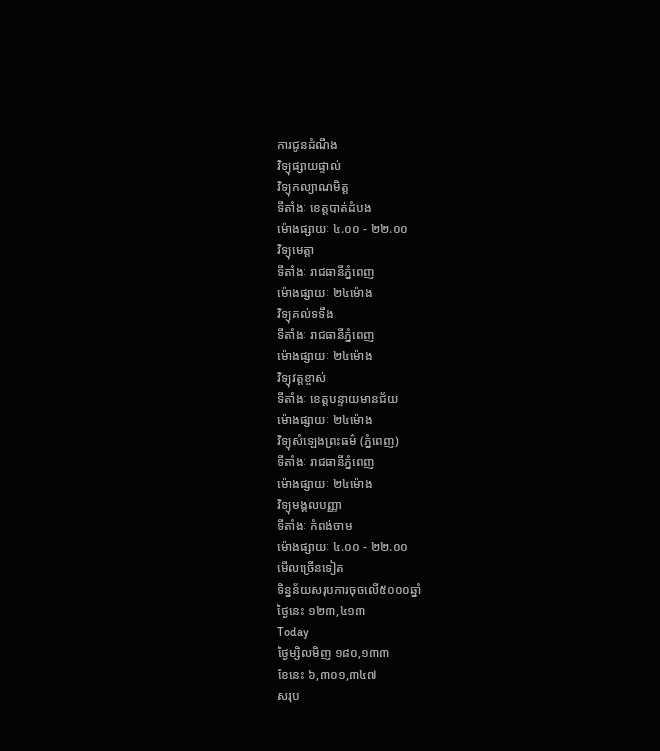ការជូនដំណឹង
វិទ្យុផ្សាយផ្ទាល់
វិទ្យុកល្យាណមិត្ត
ទីតាំងៈ ខេត្តបាត់ដំបង
ម៉ោងផ្សាយៈ ៤.០០ - ២២.០០
វិទ្យុមេត្តា
ទីតាំងៈ រាជធានីភ្នំពេញ
ម៉ោងផ្សាយៈ ២៤ម៉ោង
វិទ្យុគល់ទទឹង
ទីតាំងៈ រាជធានីភ្នំពេញ
ម៉ោងផ្សាយៈ ២៤ម៉ោង
វិទ្យុវត្តខ្ចាស់
ទីតាំងៈ ខេត្តបន្ទាយមានជ័យ
ម៉ោងផ្សាយៈ ២៤ម៉ោង
វិទ្យុសំឡេងព្រះធម៌ (ភ្នំពេញ)
ទីតាំងៈ រាជធានីភ្នំពេញ
ម៉ោងផ្សាយៈ ២៤ម៉ោង
វិទ្យុមង្គលបញ្ញា
ទីតាំងៈ កំពង់ចាម
ម៉ោងផ្សាយៈ ៤.០០ - ២២.០០
មើលច្រើនទៀត
ទិន្នន័យសរុបការចុចលើ៥០០០ឆ្នាំ
ថ្ងៃនេះ ១២៣,៤១៣
Today
ថ្ងៃម្សិលមិញ ១៨០,១៣៣
ខែនេះ ៦,៣០១,៣៤៧
សរុប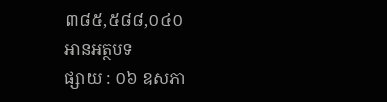៣៨៥,៥៨៨,០៤០
អានអត្ថបទ
ផ្សាយ : ០៦ ឧសភា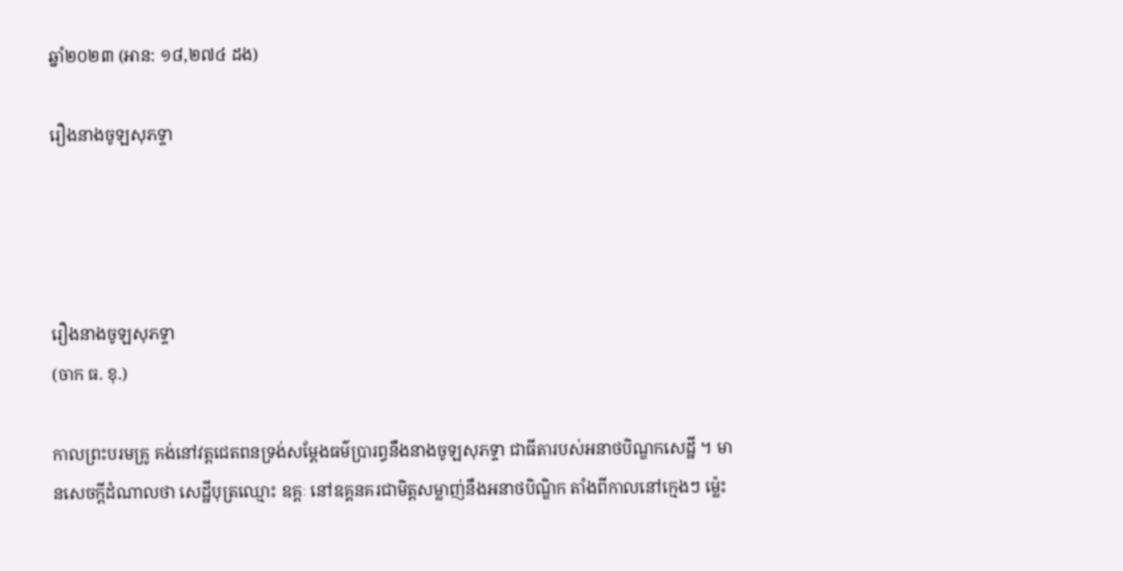ឆ្នាំ២០២៣ (អាន: ១៨,២៧៤ ដង)

រឿងនាងចូឡសុភទ្ទា




រឿងនាងចូឡសុភទ្ទា
(ចាក ធ. ខុ.)

កាលព្រះបរមគ្រូ គង់នៅវត្តជេតពនទ្រង់សម្តែងធម៌បា្ររព្ធនឹងនាងចូឡសុភទ្ទា ជាធីតារបស់អនាថបិណ្ឌកសេដ្ឋី ។ មានសេចក្តីដំណាលថា សេដ្ឋីបុត្រឈ្មោះ ឧគ្គៈ នៅឧគ្គនគរជាមិត្តសម្លាញ់នឹងអនាថបិណ្ឌិក តាំងពីកាលនៅក្មេងៗ ម្ល៉េះ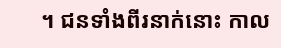។ ជនទាំងពីរនាក់នោះ កាល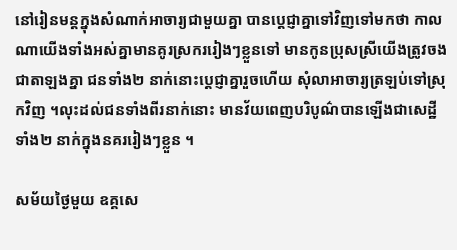នៅរៀនមន្តក្នុងសំណាក់អាចារ្យជាមួយគ្នា បានប្តេជ្ញាគ្នាទៅវិញទៅមកថា កាលណាយើងទាំងអស់គ្នាមានគូរស្រកររៀងៗខ្លួនទៅ មានកូនប្រុសស្រីយើងត្រូវចងជាតាឡងគ្នា ជនទាំង២ នាក់នោះប្តេជ្ញាគ្នារួចហើយ សុំលាអាចារ្យត្រឡប់ទៅស្រុកវិញ ។លុះដល់ជនទាំងពីរនាក់នោះ មានវ័យពេញបរិបូណ៌បានឡើងជាសេដ្ឋីទាំង២ នាក់ក្នុងនគររៀងៗខ្លួន ។

សម័យថ្ងៃមួយ ឧគ្គសេ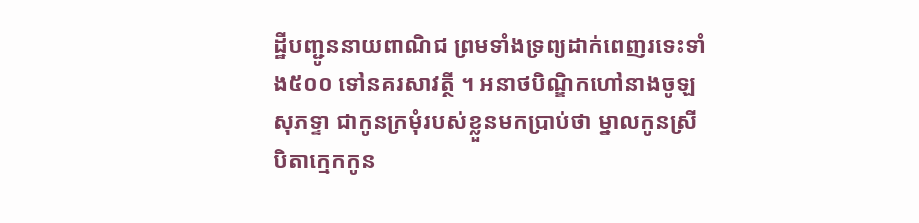ដ្ឋីបញ្ជូននាយពាណិជ ព្រមទាំងទ្រព្យដាក់ពេញរទេះទាំង៥០០ ទៅនគរសាវត្ថី ។ អនាថបិណ្ឌិកហៅនាងចូឡសុភទ្ទា ជាកូនក្រមុំរបស់ខ្លួនមកប្រាប់ថា ម្នាលកូនស្រី បិតាក្មេកកូន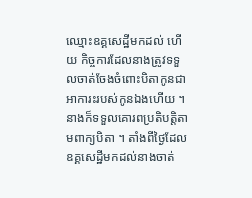ឈ្មោះឧគ្គសេដ្ឋីមកដល់ ហើយ កិច្ចការដែលនាងត្រូវទទួលចាត់ចែងចំពោះបិតាកូនជាអាការះរបស់កូនឯងហើយ ។ នាងក៏ទទួលគោរពប្រតិបត្តិតាមពាក្យបិតា ។ តាំងពីថ្ងៃដែលឧគ្គសេដ្ឋីមកដល់នាងចាត់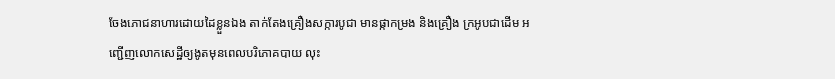ចែងភោជនាហារដោយដៃខ្លួនឯង តាក់តែងគ្រឿងសក្ការបូជា មានផ្កាកម្រង និងគ្រឿង ក្រអូបជាដើម អញ្ជើញលោកសេដ្ឋីឲ្យងូតមុនពេលបរិភោគបាយ លុះ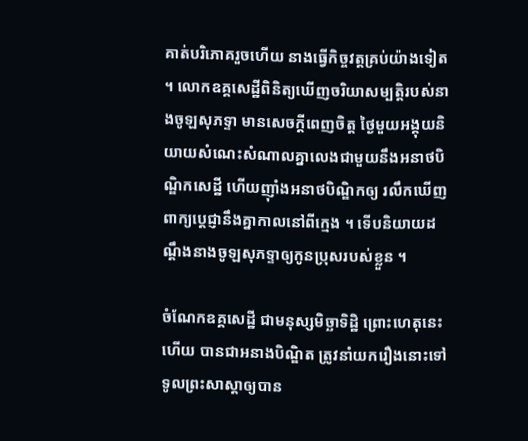គាត់បរិភោគរួចហើយ នាងធ្វើកិច្ចវត្តគ្រប់យ៉ាងទៀត ។ លោកឧគ្គសេដ្ឋីពិនិត្យឃើញចរិយាសម្បត្តិរបស់នាងចូឡសុភទ្ទា មានសេចក្តីពេញចិត្ត ថ្ងៃមួយអង្គុយនិយាយសំណេះសំណាលគ្នាលេងជាមួយនឹងអនាថបិណ្ឌិកសេដ្ឋី ហើយញ៉ាំងអនាថបិណ្ឌិកឲ្យ រលឹកឃើញពាក្យប្តេជ្ញានឹងគ្នាកាលនៅពីក្មេង ។ ទើបនិយាយដណ្តឹងនាងចូឡសុភទ្ទាឲ្យកូនប្រុសរបស់ខ្លួន ។

ចំណែកឧគ្គសេដ្ឋី ជាមនុស្សមិច្ឆាទិដ្ឋិ ព្រោះហេតុនេះហើយ បានជាអនាងបិណ្ឌិត ត្រូវនាំយករឿងនោះទៅទូលព្រះសាស្តាឲ្យបាន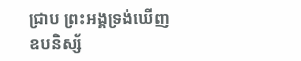ជ្រាប ព្រះអង្គទ្រង់ឃើញឧបនិស្ស័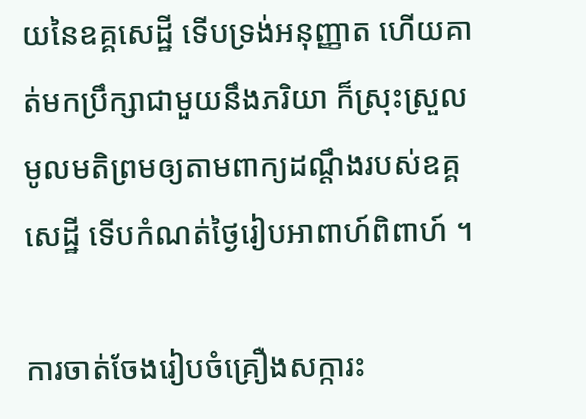យនៃឧគ្គសេដ្ឋី ទើបទ្រង់អនុញ្ញាត ហើយគាត់មកប្រឹក្សាជាមួយនឹងភរិយា ក៏ស្រុះស្រួលមូលមតិព្រមឲ្យតាមពាក្យដណ្តឹងរបស់ឧគ្គសេដ្ឋី ទើបកំណត់ថ្ងៃរៀបអាពាហ៍ពិពាហ៍ ។

ការចាត់ចែងរៀបចំគ្រឿងសក្ការះ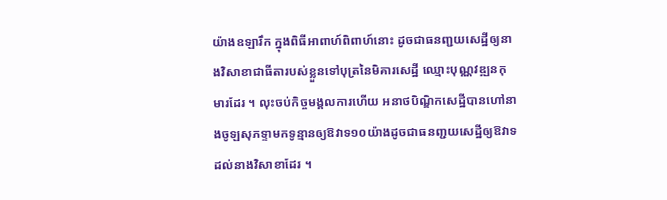យ៉ាងឧឡារឹក ក្នុងពិធីអាពាហ៍ពិពាហ៍នោះ ដូចជាធនញ្ជយសេដ្ឋីឲ្យនាងវិសាខាជាធីតារបស់ខ្លួនទៅបុត្រនៃមិគារសេដ្ឋី ឈ្មោះបុណ្ណវឌ្ឍនកុមារដែរ ។ លុះចប់កិច្ចមង្គលការហើយ អនាថបិណ្ឌិកសេដ្ឋីបានហៅនាងចូឡសុភទ្ទាមកទូន្មានឲ្យឱវាទ១០យ៉ាងដូចជាធនញ្ជយសេដ្ឋីឲ្យឱវាទដល់នាងវិសាខាដែរ ។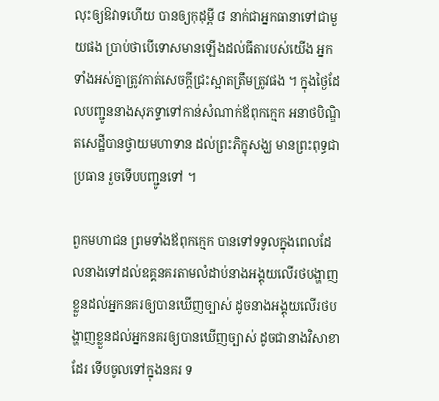លុះឲ្យឱវាទហើយ បានឲ្យកុដុម្ពី ៨ នាក់ជាអ្នកធានាទៅជាមួយផង ប្រាប់ថាបើទោសមានឡើងដល់ធីតារបស់យើង អ្នកទាំងអស់គ្នាត្រូវកាត់សេចក្តីជ្រះស្អាតត្រឹមត្រូវផង ។ ក្នុងថ្ងៃដែលបញ្ជូននាងសុភទ្ទាទៅកាន់សំណាក់ឪពុកក្មេក អនាថបិណ្ឌិតសេដ្ឋីបានថ្វាយមហាទាន ដល់ព្រះភិក្ខុសង្ឃ មានព្រះពុទ្ធជាប្រធាន រួចទើបបញ្ជូនទៅ ។

ពួកមហាជន ព្រមទាំងឪពុកក្មេក បានទៅទទូលក្នុងពេលដែលនាងទៅដល់ឧគ្គនគរតាមលំដាប់នាងអង្គុយលើរថបង្ហាញខ្លួនដល់អ្នកនគរឲ្យបានឃើញច្បាស់ ដូចនាងអង្គុយលើរថបង្ហាញខ្លួនដល់អ្នកនគរឲ្យបានឃើញច្បាស់ ដូចជានាងវិសាខាដែរ ទើបចូលទៅក្នុងនគរ ទ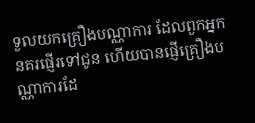ទួលយកគ្រឿងបណ្ណាការ ដែលពួកអ្នកនគរផ្ញើរទៅជូន ហើយបានផ្ញើគ្រឿងបណ្ណាការដែ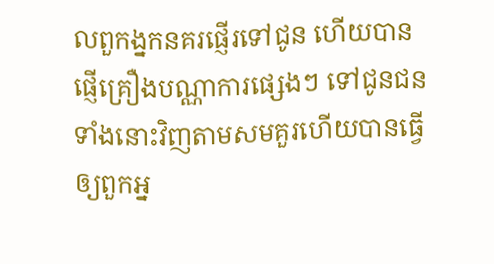លពួកង្នកនគរផ្ញើរទៅជូន ហើយបានផ្ញើគ្រឿងបណ្ណាការផ្សេងៗ ទៅជូនជនទាំងនោះវិញតាមសមគួរហើយបានធ្វើឲ្យពួកអ្ន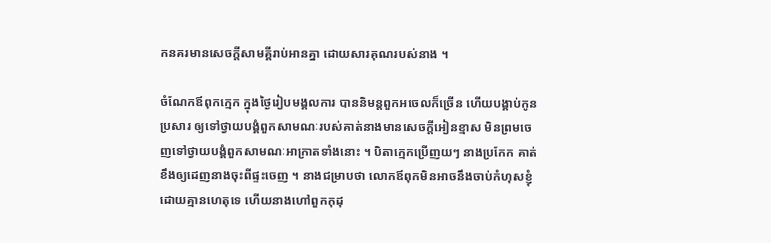កនគរមានសេចក្តីសាមគ្គីរាប់អានគ្នា ដោយសារគុណរបស់នាង ។

ចំណែកឪពុកក្មេក ក្នុងថ្ងៃរៀបមង្គលការ បាននិមន្តពួកអចេលក៏ច្រើន ហើយបង្គាប់កូនប្រសារ ឲ្យទៅថ្វាយបង្គំពួកសាមណៈរបស់គាត់នាងមានសេចក្តីអៀនខ្មាស មិនព្រមចេញទៅថ្វាយបង្គំពួកសាមណៈអាក្រាតទាំងនោះ ។ បិតាក្មេកប្រើញយៗ នាងប្រកែក គាត់ខឹងឲ្យដេញនាងចុះពីផ្ទះចេញ ។ នាងជម្រាបថា លោកឪពុកមិនអាចនឹងចាប់កំហុសខ្ញុំដោយគ្មានហេតុទេ ហើយនាងហៅពួកកុដុ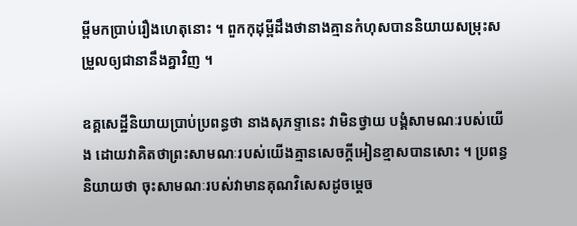ម្ពីមកប្រាប់រឿងហេតុនោះ ។ ពួកកុដុម្ពីដឹងថានាងគ្មានកំហុសបាននិយាយសម្រុះសម្រួលឲ្យជានានឹងគ្នាវិញ ។

ឧគ្គសេដ្ឋីនិយាយប្រាប់ប្រពន្ធថា នាងសុភទ្ទានេះ វាមិនថ្វាយ បង្គំសាមណៈរបស់យើង ដោយវាគិតថាព្រះសាមណៈរបស់យើងគ្មានសេចក្តីអៀនខ្មាសបានសោះ ។ ប្រពន្ធនិយាយថា ចុះសាមណៈរបស់វាមានគុណវិសេសដូចម្តេច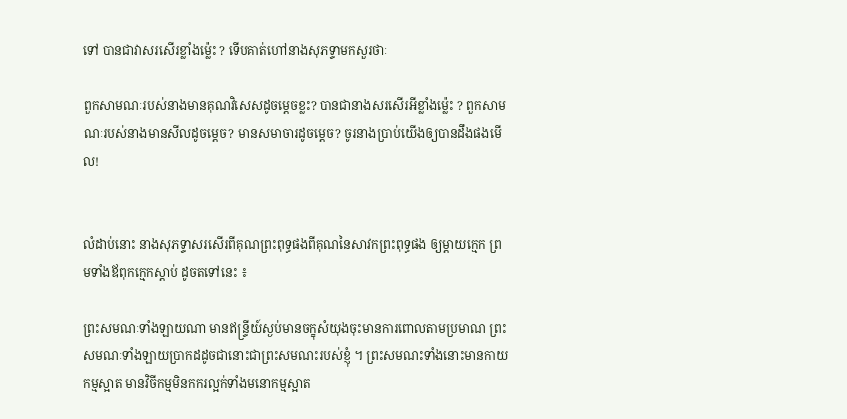ទៅ បានជាវាសរសើរខ្លាំងម្ល៉េះ ? ទើបគាត់ហៅនាងសុភទ្ទាមកសួរថាៈ

ពួកសាមណៈរបស់នាងមានគុណវិសេសដូចម្តេចខ្លះ? បានជានាងសរសើរអីខ្លាំងម្ល៉េះ ? ពួកសាមណៈរបស់នាងមានសីលដូចម្តេច? មានសមាចារដូចម្តេច? ចូរនាងប្រាប់យើងឲ្យបានដឹងផងមើល!


លំដាប់នោះ នាងសុភទ្ទាសរសើរពីគុណព្រះពុទ្ធផងពីគុណនៃសាវកព្រះពុទ្ធផង ឲ្យម្តាយក្មេក ព្រមទាំងឪពុកក្មេកស្តាប់ ដូចតទៅនេះ ៖

ព្រះសមណៈទាំងឡាយណា មានឥន្ទ្រីយ៍ស្ងប់មានចក្ខុសំយុងចុះមានការពោលតាមប្រមាណ ព្រះសមណៈទាំងឡាយប្រាកដដូចជានោះជាព្រះសមណះរបស់ខ្ញុំ ។ ព្រះសមណះទាំងនោះមានកាយកម្មស្អាត មានវិចីកម្មមិនកករល្អក់ទាំងមនោកម្មស្អាត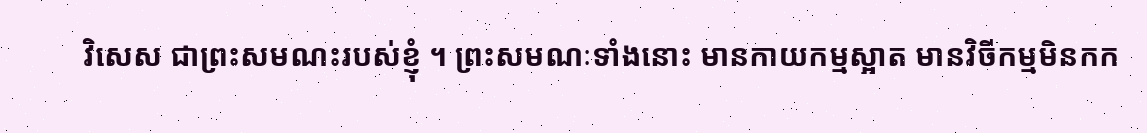វិសេស ជាព្រះសមណះរបស់ខ្ញុំ ។ ព្រះសមណៈទាំងនោះ មានកាយកម្មស្អាត មានវិចីកម្មមិនកក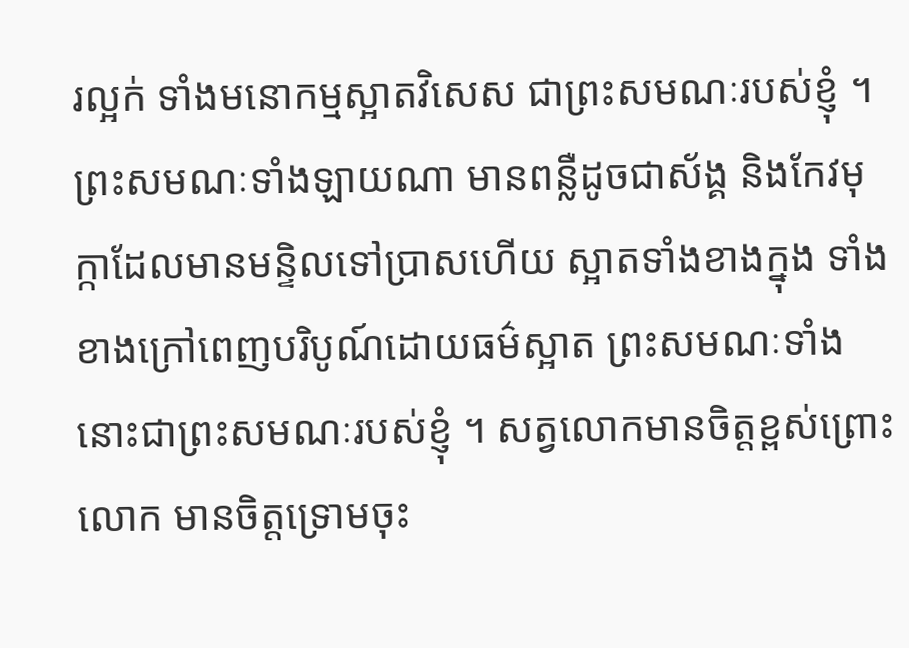រល្អក់ ទាំងមនោកម្មស្អាតវិសេស ជាព្រះសមណៈរបស់ខ្ញុំ ។ ព្រះសមណៈទាំងឡាយណា មានពន្លឺដូចជាស័ង្គ និងកែវមុក្កាដែលមានមន្ទិលទៅប្រាសហើយ ស្អាតទាំងខាងក្នុង ទាំងខាងក្រៅពេញបរិបូណ៍ដោយធម៌ស្អាត ព្រះសមណៈទាំងនោះជាព្រះសមណៈរបស់ខ្ញុំ ។ សត្វលោកមានចិត្តខ្ពស់ព្រោះលោក មានចិត្តទ្រោមចុះ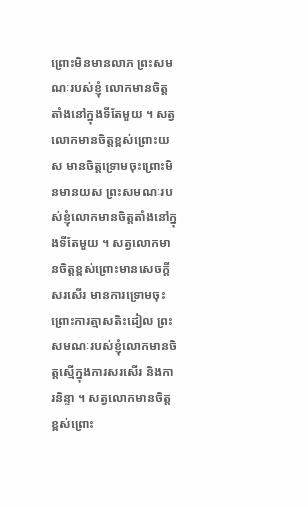ព្រោះមិនមានលាភ ព្រះសមណៈរបស់ខ្ញុំ លោកមានចិត្តតាំងនៅក្នុងទីតែមួយ ។ សត្វលោកមានចិត្តខ្ពស់ព្រោះយស មានចិត្តទ្រោមចុះព្រោះមិនមានយស ព្រះសមណៈរបស់ខ្ញុំលោកមានចិត្តតាំងនៅក្នុងទីតែមួយ ។ សត្វលោកមានចិត្តខ្ពស់ព្រោះមានសេចក្តីសរសើរ មានការទ្រោមចុះព្រោះការត្មាសតិះដៀល ព្រះសមណៈរបស់ខ្ញុំលោកមានចិត្តស្មើក្នុងការសរសើរ និងការនិន្ទា ។ សត្វលោកមានចិត្តខ្ពស់ព្រោះ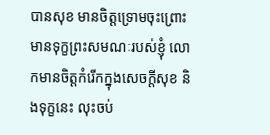បានសុខ មានចិត្តទ្រោមចុះព្រោះមានទុក្ខព្រះសមណៈរបស់ខ្ញុំ លោកមានចិត្តកំរើកក្នុងសេចក្តីសុខ និងទុក្ខនេះ លុះចប់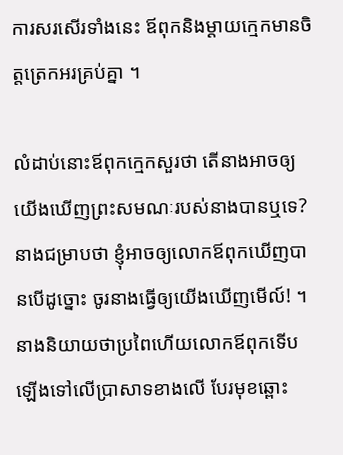ការសរសើរទាំងនេះ ឪពុកនិងម្តាយក្មេកមានចិត្តត្រេកអរគ្រប់គ្នា ។

លំដាប់នោះឪពុកក្មេកសួរថា តើនាងអាចឲ្យយើងឃើញព្រះសមណៈរបស់នាងបានឬទេ? នាងជម្រាបថា ខ្ញុំអាចឲ្យលោកឪពុកឃើញបានបើដូច្នោះ ចូរនាងធ្វើឲ្យយើងឃើញមើល៍! ។ នាងនិយាយថាប្រពៃហើយលោកឪពុកទើបឡើងទៅលើប្រាសាទខាងលើ បែរមុខឆ្ពោះ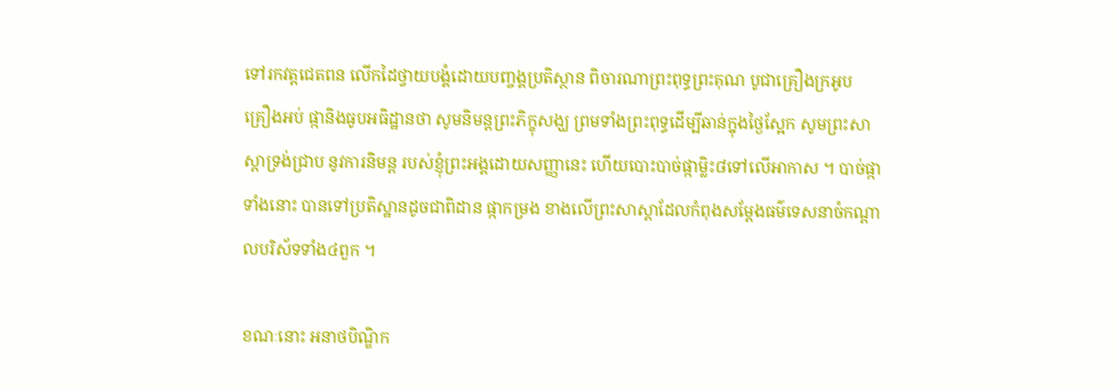ទៅរកវត្តជេតពន លើកដៃថ្វាយបង្គំដោយបញ្ចង្គប្រតិស្ថាន ពិចារណាព្រះពុទ្ធព្រះគុណ បូជាគ្រឿងក្រអូប គ្រឿងអប់ ផ្កានិងធូបអធិដ្ឋានថា សូមនិមន្តព្រះភិក្ខុសង្ឃ ព្រមទាំងព្រះពុទ្ធដើម្បីឆាន់ក្នុងថ្ងៃស្អែក សូមព្រះសាស្តាទ្រង់ជ្រាប នូវការនិមន្ត របស់ខ្ញុំព្រះអង្គដោយសញ្ញានេះ ហើយបោះបាច់ផ្កាម្លិះ៨ទៅលើអាកាស ។ បាច់ផ្កាទាំងនោះ បានទៅប្រតិស្ឋានដូចជាពិដាន ផ្កាកម្រង ខាងលើព្រះសាស្តាដែលកំពុងសម្តែងធម៌ទេសនាចំកណ្តាលបរិស័ទទាំង៤ពួក ។

ខណៈនោះ អនាថបិណ្ឌិក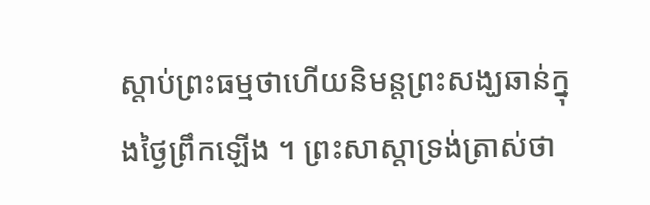ស្តាប់ព្រះធម្មថាហើយនិមន្តព្រះសង្ឃឆាន់ក្នុងថ្ងៃព្រឹកឡើង ។ ព្រះសាស្តាទ្រង់ត្រាស់ថា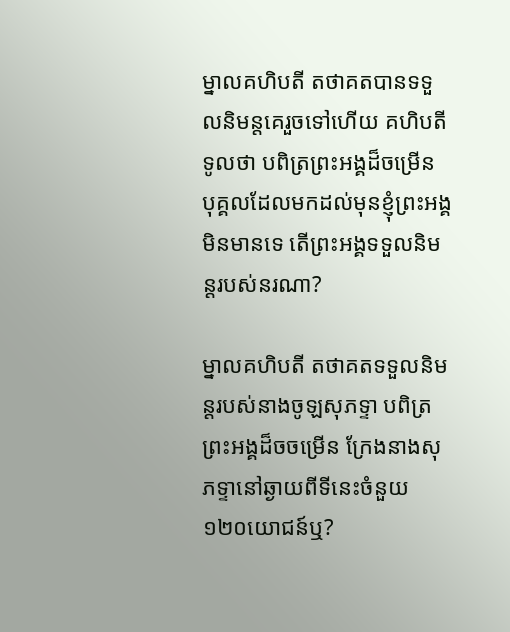ម្នាលគហិបតី តថាគតបានទទួលនិមន្តគេរួចទៅហើយ គហិបតីទូលថា បពិត្រព្រះអង្គដ៏ចម្រើន បុគ្គលដែលមកដល់មុនខ្ញុំព្រះអង្គមិនមានទេ តើព្រះអង្គទទួលនិមន្តរបស់នរណា?

ម្នាលគហិបតី តថាគតទទួលនិមន្តរបស់នាងចូឡសុភទ្ទា បពិត្រព្រះអង្គដ៏ចចម្រើន ក្រែងនាងសុភទ្ទានៅឆ្ងាយពីទីនេះចំនួយ ១២០យោជន៍ឬ?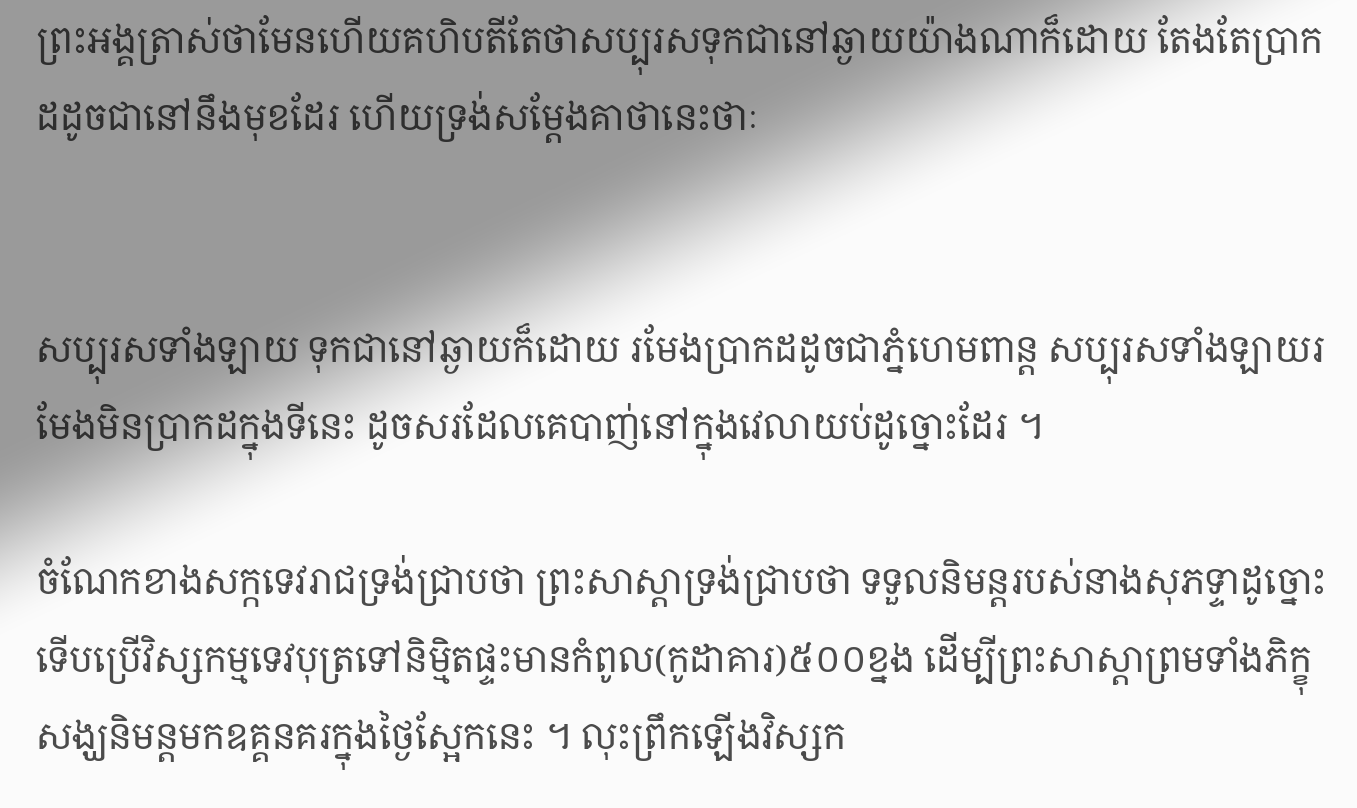ព្រះអង្គត្រាស់ថាមែនហើយគហិបតីតែថាសប្បុរសទុកជានៅឆ្ងាយយ៉ាងណាក៏ដោយ តែងតែប្រាកដដូចជានៅនឹងមុខដែរ ហើយទ្រង់សម្តែងគាថានេះថាៈ


សប្បុរសទាំងឡាយ ទុកជានៅឆ្ងាយក៏ដោយ រមែងប្រាកដដូចជាភ្នំហេមពាន្ត សប្បុរសទាំងឡាយរមែងមិនបា្រកដក្នុងទីនេះ ដូចសរដែលគេបាញ់នៅក្នុងវេលាយប់ដូច្នោះដែរ ។

ចំណែកខាងសក្កទេវរាជទ្រង់ជ្រាបថា ព្រះសាស្តាទ្រង់ជ្រាបថា ទទួលនិមន្តរបស់នាងសុភទ្ទាដូច្នោះ ទើបប្រើវិស្សកម្មទេវបុត្រទៅនិម្មិតផ្ទះមានកំពូល(កូដាគារ)៥០០ខ្នង ដើម្បីព្រះសាស្តាព្រមទាំងភិក្ខុសង្ឃនិមន្តមកឧគ្គនគរក្នុងថ្ងៃស្អែកនេះ ។ លុះព្រឹកឡើងវិស្សក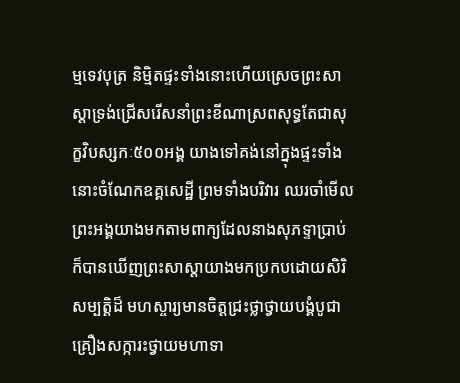ម្មទេវបុត្រ និម្មិតផ្ទះទាំងនោះហើយស្រេចព្រះសាស្តាទ្រង់ជ្រើសរើសនាំព្រះខីណាស្រពសុទ្ធតែជាសុក្ខវិបស្សកៈ៥០០អង្គ យាងទៅគង់នៅក្នុងផ្ទះទាំងនោះចំណែកឧគ្គសេដ្ឋី ព្រមទាំងបរិវារ ឈរចាំមើលព្រះអង្គយាងមកតាមពាក្យដែលនាងសុភទ្ទាប្រាប់ ក៏បានឃើញព្រះសាស្តាយាងមកប្រកបដោយសិរិសម្បត្តិដ៏ មហស្ចារ្យមានចិត្តជ្រះថ្លាថ្វាយបង្គំបូជាគ្រឿងសក្ការះថ្វាយមហាទា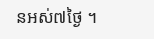នអស់៧ថ្ងៃ ។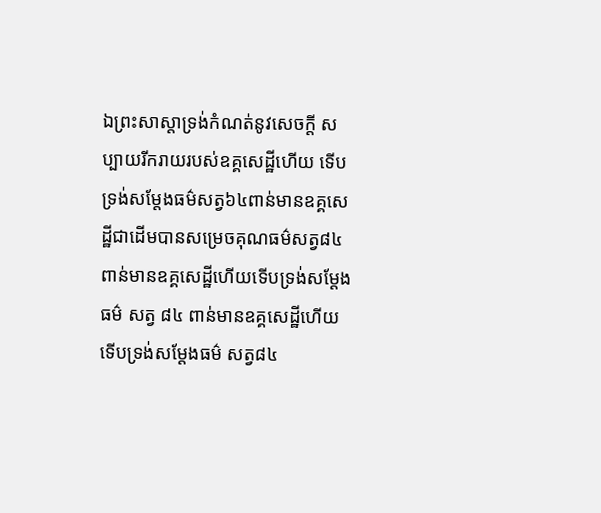ឯព្រះសាស្តាទ្រង់កំណត់នូវសេចក្តី សប្បាយរីករាយរបស់ឧគ្គសេដ្ឋីហើយ ទើបទ្រង់សម្តែងធម៌សត្វ៦៤ពាន់មានឧគ្គសេដ្ឋីជាដើមបានសម្រេចគុណធម៌សត្វ៨៤ពាន់មានឧគ្គសេដ្ឋីហើយទើបទ្រង់សម្តែងធម៌ សត្វ ៨៤ ពាន់មានឧគ្គសេដ្ឋីហើយ ទើបទ្រង់សម្តែងធម៌ សត្វ៨៤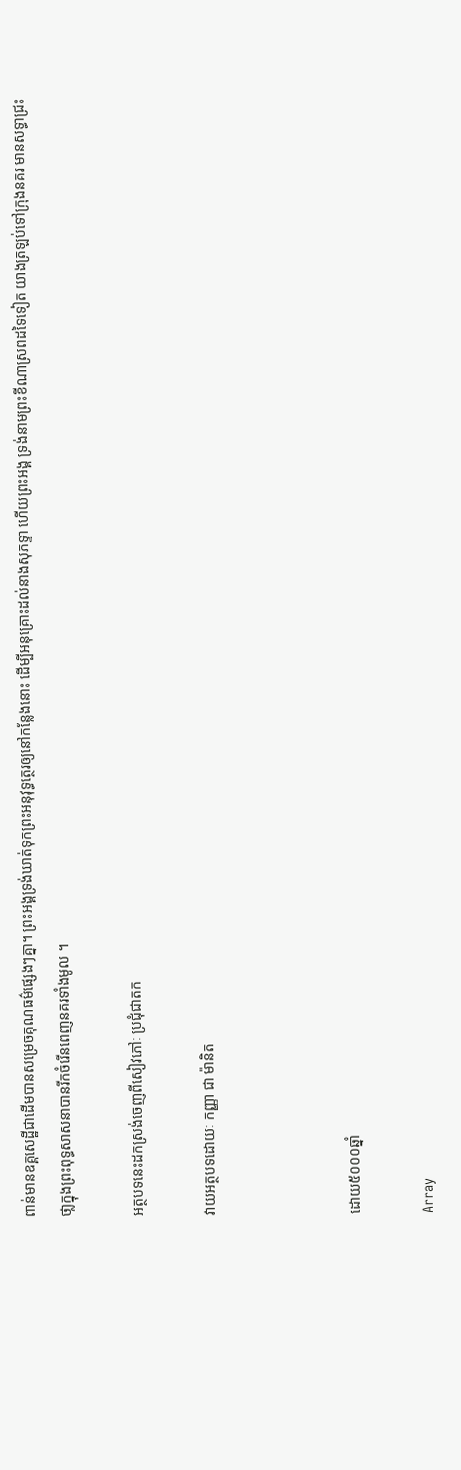ពាន់មានឧគ្គសេដ្ឋីជាដើមបានសម្រេចគុណធម៌ផ្សេងៗគ្នា។ ព្រះអង្គទ្រង់ឃាត់ទុកព្រះអនុវុទ្ធត្ថេរឲ្យនៅកន្លែងនោះ ដើម្បីអនុគ្រោះដល់នាងសុភទ្ទា ហើយព្រះអង្គ ទ្រង់នាមព្រះខីណាស្រពដទៃទៀត យាងត្រឡប់ទៅក្រុងនគរ មានសទ្ធាជ្រះថា្លក្នុងព្រះពុទ្ធសាសនាបានរីកចំរើនពេញនគរទាំងមូល ។

អត្ថបទនេះដកស្រង់ចេញពីសៀវភៅៈ ប្រជុំជាតក

វាយអត្ថបទដោយៈ កញ្ញា ជា ម៉ានិត



ដោយ៥០០០ឆ្នាំ

Array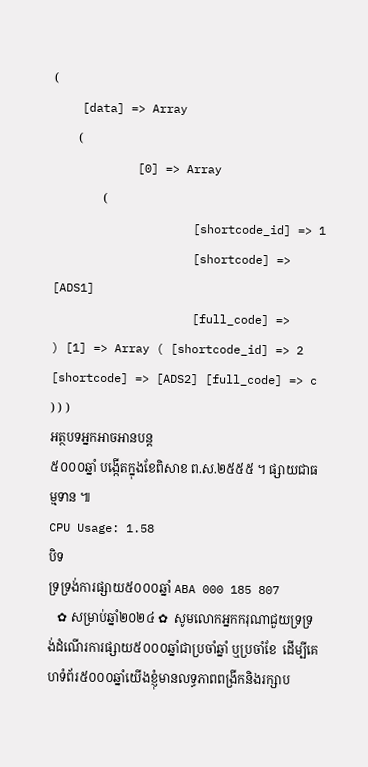(
    [data] => Array
        (
            [0] => Array
                (
                    [shortcode_id] => 1
                    [shortcode] => [ADS1]
                    [full_code] =>
) [1] => Array ( [shortcode_id] => 2 [shortcode] => [ADS2] [full_code] => c ) ) )
អត្ថបទអ្នកអាចអានបន្ត
៥០០០ឆ្នាំ បង្កើតក្នុងខែពិសាខ ព.ស.២៥៥៥ ។ ផ្សាយជាធម្មទាន ៕
CPU Usage: 1.58
បិទ
ទ្រទ្រង់ការផ្សាយ៥០០០ឆ្នាំ ABA 000 185 807
   ✿ សម្រាប់ឆ្នាំ២០២៤ ✿  សូមលោកអ្នកករុណាជួយទ្រទ្រង់ដំណើរការផ្សាយ៥០០០ឆ្នាំជាប្រចាំឆ្នាំ ឬប្រចាំខែ  ដើម្បីគេហទំព័រ៥០០០ឆ្នាំយើងខ្ញុំមានលទ្ធភាពពង្រីកនិងរក្សាប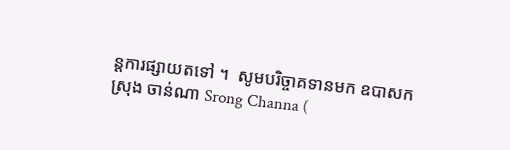ន្តការផ្សាយតទៅ ។  សូមបរិច្ចាគទានមក ឧបាសក ស្រុង ចាន់ណា Srong Channa (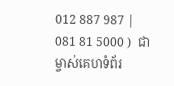012 887 987 | 081 81 5000 )  ជាម្ចាស់គេហទំព័រ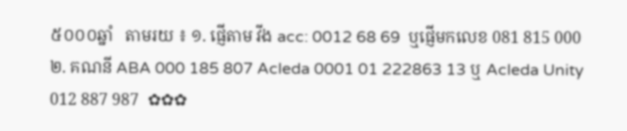៥០០០ឆ្នាំ   តាមរយ ៖ ១. ផ្ញើតាម វីង acc: 0012 68 69  ឬផ្ញើមកលេខ 081 815 000 ២. គណនី ABA 000 185 807 Acleda 0001 01 222863 13 ឬ Acleda Unity 012 887 987  ✿✿✿